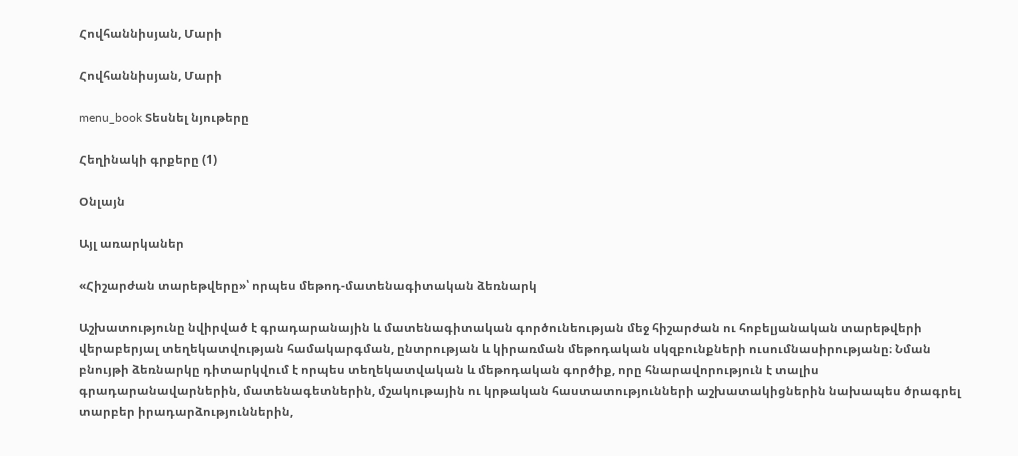Հովհաննիսյան, Մարի

Հովհաննիսյան, Մարի

menu_book Տեսնել նյութերը

Հեղինակի գրքերը (1)

Օնլայն

Այլ առարկաներ

«Հիշարժան տարեթվերը»՝ որպես մեթոդ-մատենագիտական ձեռնարկ

Աշխատությունը նվիրված է գրադարանային և մատենագիտական գործունեության մեջ հիշարժան ու հոբելյանական տարեթվերի վերաբերյալ տեղեկատվության համակարգման, ընտրության և կիրառման մեթոդական սկզբունքների ուսումնասիրությանը։ Նման բնույթի ձեռնարկը դիտարկվում է որպես տեղեկատվական և մեթոդական գործիք, որը հնարավորություն է տալիս գրադարանավարներին, մատենագետներին, մշակութային ու կրթական հաստատությունների աշխատակիցներին նախապես ծրագրել տարբեր իրադարձություններին,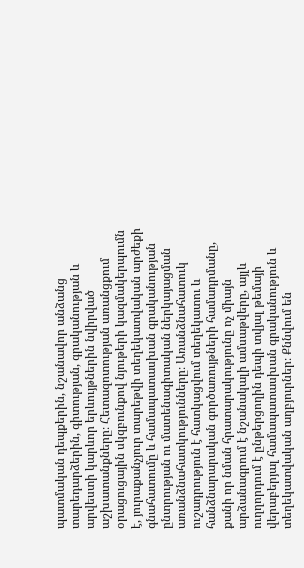պատմական դեպքերին, նշանավոր անձանց տարեդարձերին, գիտության, գրականության և արվեստի կարևոր երևույթներին նվիրված աշխատանքները։ Հետազոտության առանցքում օրացուցային սկզբունքով նյութերի կազմակերպումն է, յուրաքանչյուր տարեթվի տեղեկատվական արժեքի գնահատումը և համապատասխան գրականության ընտրության ու մատենագիտական ներկայացման առանձնահատկությունները։ Առանձնահատուկ ուշադրություն է հատկացվում տեղեկատու և հանձնարարական գործառույթների համադրմանը, քանի որ նման հրատարակությունը ոչ միայն արձանագրում է նշանակալի ամսաթվերը, այլև ուղղորդում է ընթերցողին դեպի տվյալ թեմայի վերաբերյալ համապատասխան գրականություն և տեղեկատվական աղբյուրներ։ Քննվում են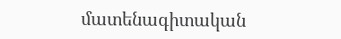մատենագիտական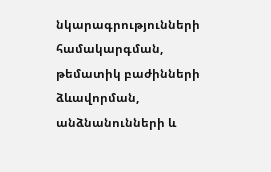նկարագրությունների համակարգման, թեմատիկ բաժինների ձևավորման, անձնանունների և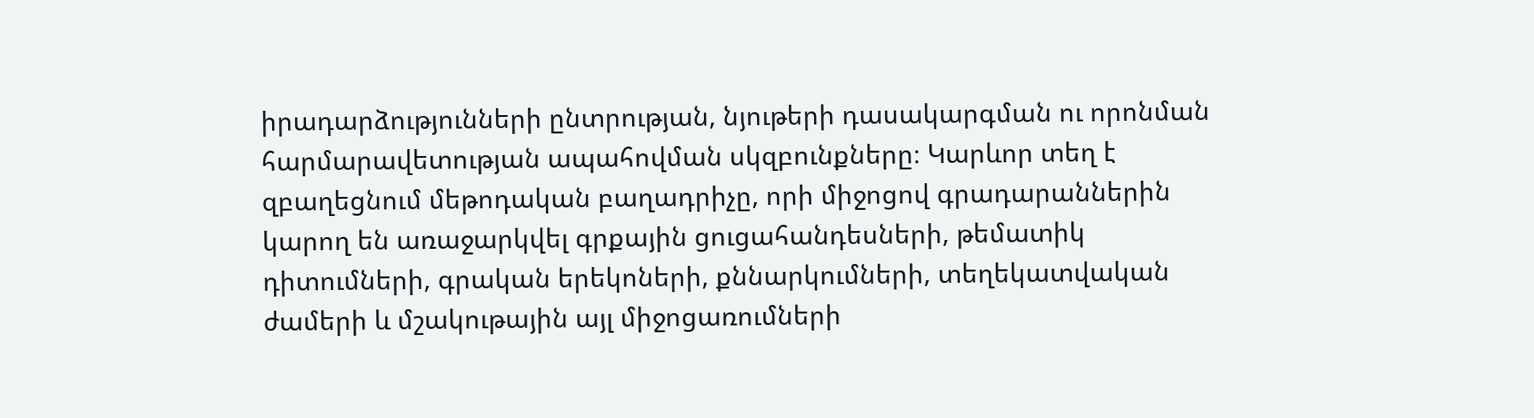իրադարձությունների ընտրության, նյութերի դասակարգման ու որոնման հարմարավետության ապահովման սկզբունքները։ Կարևոր տեղ է զբաղեցնում մեթոդական բաղադրիչը, որի միջոցով գրադարաններին կարող են առաջարկվել գրքային ցուցահանդեսների, թեմատիկ դիտումների, գրական երեկոների, քննարկումների, տեղեկատվական ժամերի և մշակութային այլ միջոցառումների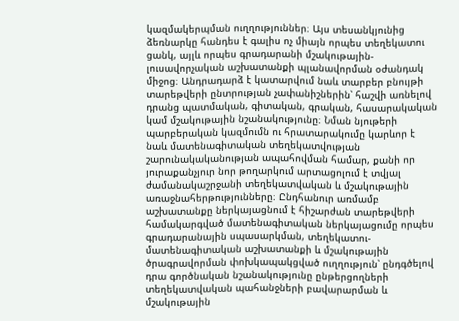կազմակերպման ուղղություններ։ Այս տեսանկյունից ձեռնարկը հանդես է գալիս ոչ միայն որպես տեղեկատու ցանկ, այլև որպես գրադարանի մշակութային-լուսավորչական աշխատանքի պլանավորման օժանդակ միջոց։ Անդրադարձ է կատարվում նաև տարբեր բնույթի տարեթվերի ընտրության չափանիշներին՝ հաշվի առնելով դրանց պատմական, գիտական, գրական, հասարակական կամ մշակութային նշանակությունը։ Նման նյութերի պարբերական կազմումն ու հրատարակումը կարևոր է նաև մատենագիտական տեղեկատվության շարունակականության ապահովման համար, քանի որ յուրաքանչյուր նոր թողարկում արտացոլում է տվյալ ժամանակաշրջանի տեղեկատվական և մշակութային առաջնահերթությունները։ Ընդհանուր առմամբ աշխատանքը ներկայացնում է հիշարժան տարեթվերի համակարգված մատենագիտական ներկայացումը որպես գրադարանային սպասարկման, տեղեկատու-մատենագիտական աշխատանքի և մշակութային ծրագրավորման փոխկապակցված ուղղություն՝ ընդգծելով դրա գործնական նշանակությունը ընթերցողների տեղեկատվական պահանջների բավարարման և մշակութային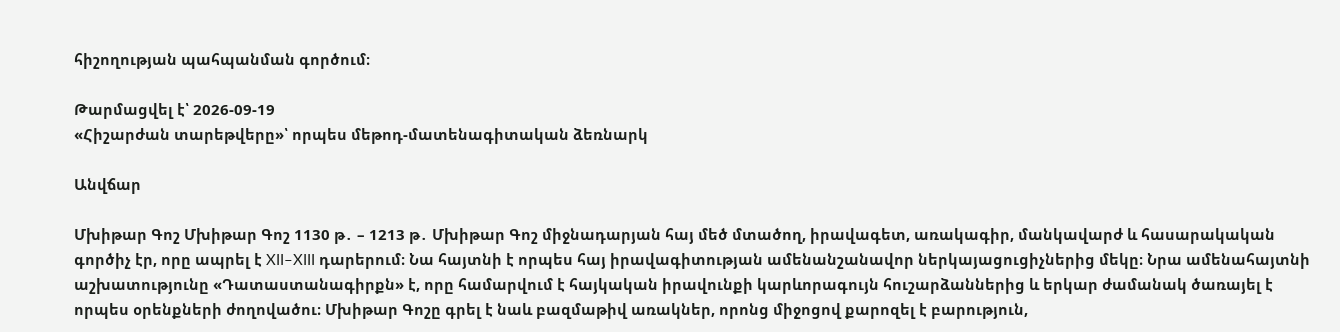հիշողության պահպանման գործում։

Թարմացվել է՝ 2026-09-19
«Հիշարժան տարեթվերը»՝ որպես մեթոդ-մատենագիտական ձեռնարկ

Անվճար

Մխիթար Գոշ Մխիթար Գոշ 1130 թ․ – 1213 թ․ Մխիթար Գոշ միջնադարյան հայ մեծ մտածող, իրավագետ, առակագիր, մանկավարժ և հասարակական գործիչ էր, որը ապրել է XII–XIII դարերում։ Նա հայտնի է որպես հայ իրավագիտության ամենանշանավոր ներկայացուցիչներից մեկը։ Նրա ամենահայտնի աշխատությունը «Դատաստանագիրքն» է, որը համարվում է հայկական իրավունքի կարևորագույն հուշարձաններից և երկար ժամանակ ծառայել է որպես օրենքների ժողովածու։ Մխիթար Գոշը գրել է նաև բազմաթիվ առակներ, որոնց միջոցով քարոզել է բարություն,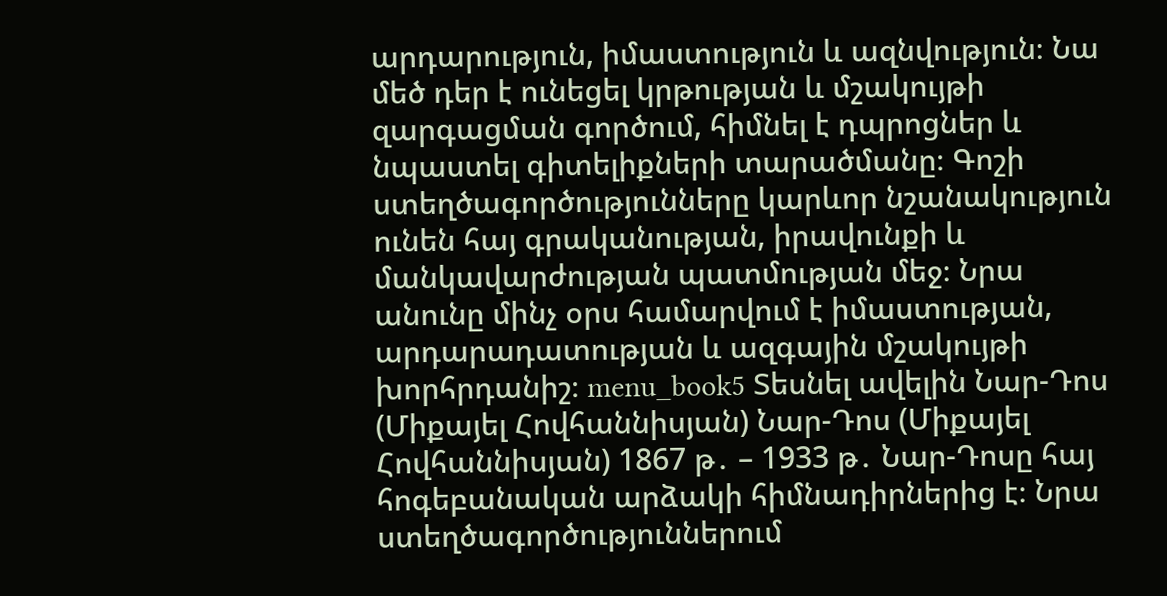արդարություն, իմաստություն և ազնվություն։ Նա մեծ դեր է ունեցել կրթության և մշակույթի զարգացման գործում, հիմնել է դպրոցներ և նպաստել գիտելիքների տարածմանը։ Գոշի ստեղծագործությունները կարևոր նշանակություն ունեն հայ գրականության, իրավունքի և մանկավարժության պատմության մեջ։ Նրա անունը մինչ օրս համարվում է իմաստության, արդարադատության և ազգային մշակույթի խորհրդանիշ։ menu_book5 Տեսնել ավելին Նար-Դոս (Միքայել Հովհաննիսյան) Նար-Դոս (Միքայել Հովհաննիսյան) 1867 թ․ – 1933 թ․ Նար-Դոսը հայ հոգեբանական արձակի հիմնադիրներից է։ Նրա ստեղծագործություններում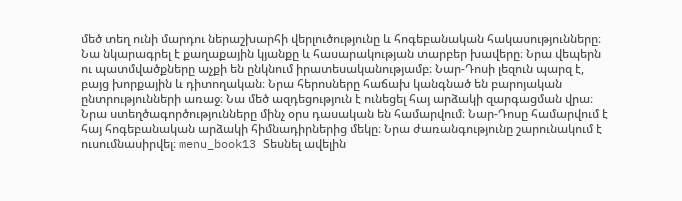մեծ տեղ ունի մարդու ներաշխարհի վերլուծությունը և հոգեբանական հակասությունները։ Նա նկարագրել է քաղաքային կյանքը և հասարակության տարբեր խավերը։ Նրա վեպերն ու պատմվածքները աչքի են ընկնում իրատեսականությամբ։ Նար-Դոսի լեզուն պարզ է, բայց խորքային և դիտողական։ Նրա հերոսները հաճախ կանգնած են բարոյական ընտրությունների առաջ։ Նա մեծ ազդեցություն է ունեցել հայ արձակի զարգացման վրա։ Նրա ստեղծագործությունները մինչ օրս դասական են համարվում։ Նար-Դոսը համարվում է հայ հոգեբանական արձակի հիմնադիրներից մեկը։ Նրա ժառանգությունը շարունակում է ուսումնասիրվել։ menu_book13 Տեսնել ավելին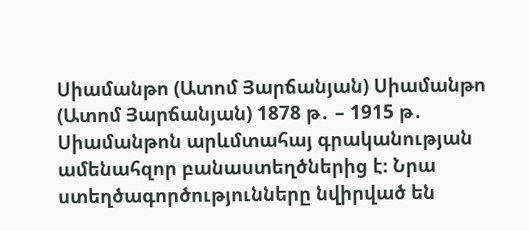Սիամանթո (Ատոմ Յարճանյան) Սիամանթո (Ատոմ Յարճանյան) 1878 թ․ – 1915 թ․ Սիամանթոն արևմտահայ գրականության ամենահզոր բանաստեղծներից է։ Նրա ստեղծագործությունները նվիրված են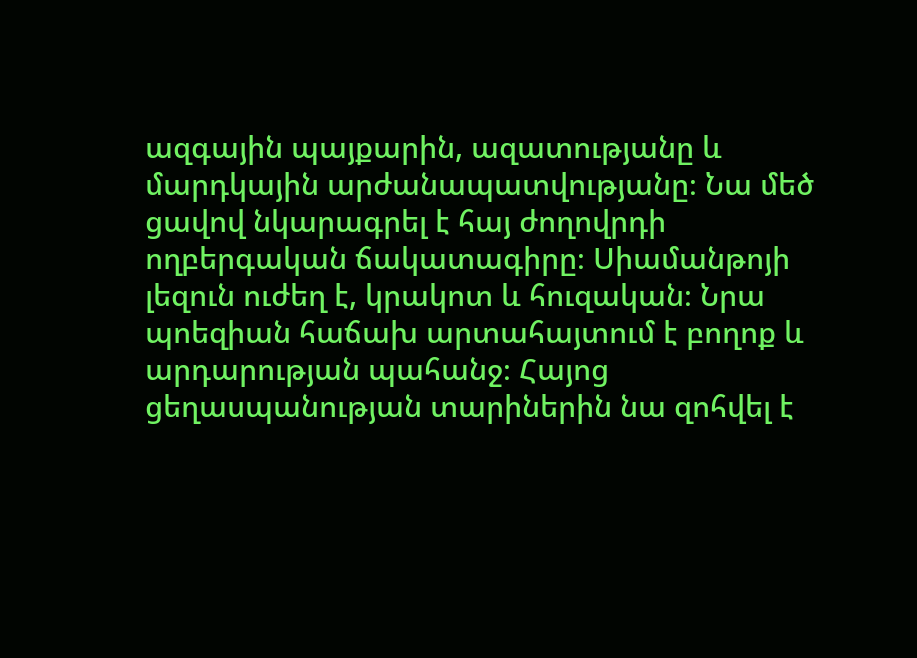ազգային պայքարին, ազատությանը և մարդկային արժանապատվությանը։ Նա մեծ ցավով նկարագրել է հայ ժողովրդի ողբերգական ճակատագիրը։ Սիամանթոյի լեզուն ուժեղ է, կրակոտ և հուզական։ Նրա պոեզիան հաճախ արտահայտում է բողոք և արդարության պահանջ։ Հայոց ցեղասպանության տարիներին նա զոհվել է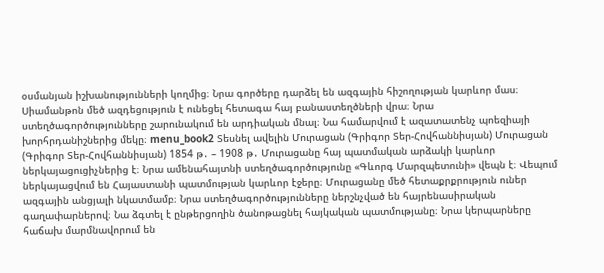օսմանյան իշխանությունների կողմից։ Նրա գործերը դարձել են ազգային հիշողության կարևոր մաս։ Սիամանթոն մեծ ազդեցություն է ունեցել հետագա հայ բանաստեղծների վրա։ Նրա ստեղծագործությունները շարունակում են արդիական մնալ։ Նա համարվում է ազատատենչ պոեզիայի խորհրդանիշներից մեկը։ menu_book2 Տեսնել ավելին Մուրացան (Գրիգոր Տեր-Հովհաննիսյան) Մուրացան (Գրիգոր Տեր-Հովհաննիսյան) 1854 թ․ – 1908 թ․ Մուրացանը հայ պատմական արձակի կարևոր ներկայացուցիչներից է։ Նրա ամենահայտնի ստեղծագործությունը «Գևորգ Մարզպետունի» վեպն է։ Վեպում ներկայացվում են Հայաստանի պատմության կարևոր էջերը։ Մուրացանը մեծ հետաքրքրություն ուներ ազգային անցյալի նկատմամբ։ Նրա ստեղծագործությունները ներշնչված են հայրենասիրական գաղափարներով։ Նա ձգտել է ընթերցողին ծանոթացնել հայկական պատմությանը։ Նրա կերպարները հաճախ մարմնավորում են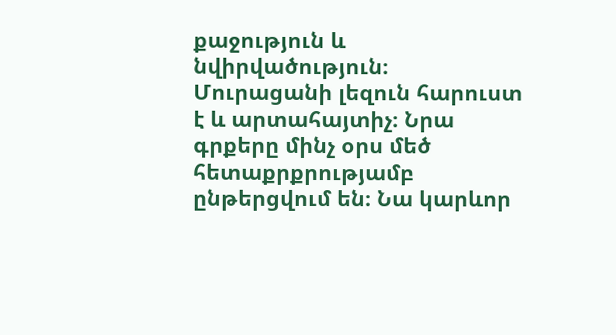քաջություն և նվիրվածություն։ Մուրացանի լեզուն հարուստ է և արտահայտիչ։ Նրա գրքերը մինչ օրս մեծ հետաքրքրությամբ ընթերցվում են։ Նա կարևոր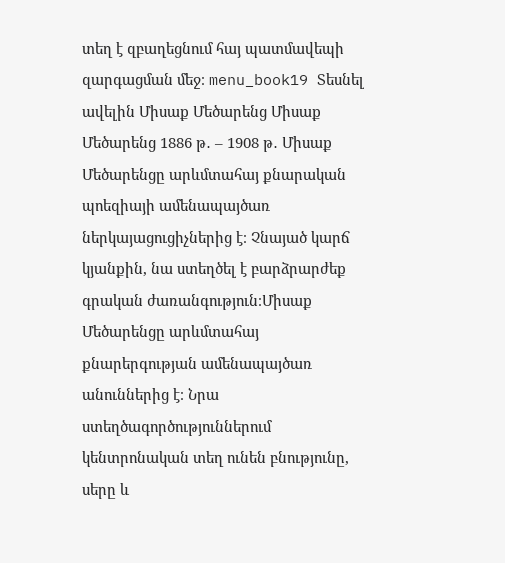տեղ է զբաղեցնում հայ պատմավեպի զարգացման մեջ։ menu_book19 Տեսնել ավելին Միսաք Մեծարենց Միսաք Մեծարենց 1886 թ․ – 1908 թ․ Միսաք Մեծարենցը արևմտահայ քնարական պոեզիայի ամենապայծառ ներկայացուցիչներից է։ Չնայած կարճ կյանքին, նա ստեղծել է բարձրարժեք գրական ժառանգություն։Միսաք Մեծարենցը արևմտահայ քնարերգության ամենապայծառ անուններից է։ Նրա ստեղծագործություններում կենտրոնական տեղ ունեն բնությունը, սերը և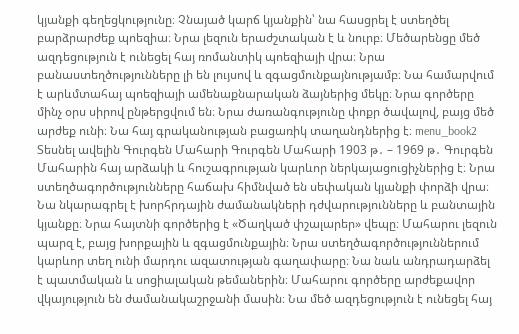կյանքի գեղեցկությունը։ Չնայած կարճ կյանքին՝ նա հասցրել է ստեղծել բարձրարժեք պոեզիա։ Նրա լեզուն երաժշտական է և նուրբ։ Մեծարենցը մեծ ազդեցություն է ունեցել հայ ռոմանտիկ պոեզիայի վրա։ Նրա բանաստեղծությունները լի են լույսով և զգացմունքայնությամբ։ Նա համարվում է արևմտահայ պոեզիայի ամենաքնարական ձայներից մեկը։ Նրա գործերը մինչ օրս սիրով ընթերցվում են։ Նրա ժառանգությունը փոքր ծավալով, բայց մեծ արժեք ունի։ Նա հայ գրականության բացառիկ տաղանդներից է։ menu_book2 Տեսնել ավելին Գուրգեն Մահարի Գուրգեն Մահարի 1903 թ․ – 1969 թ․ Գուրգեն Մահարին հայ արձակի և հուշագրության կարևոր ներկայացուցիչներից է։ Նրա ստեղծագործությունները հաճախ հիմնված են սեփական կյանքի փորձի վրա։ Նա նկարագրել է խորհրդային ժամանակների դժվարությունները և բանտային կյանքը։ Նրա հայտնի գործերից է «Ծաղկած փշալարեր» վեպը։ Մահարու լեզուն պարզ է, բայց խորքային և զգացմունքային։ Նրա ստեղծագործություններում կարևոր տեղ ունի մարդու ազատության գաղափարը։ Նա նաև անդրադարձել է պատմական և սոցիալական թեմաներին։ Մահարու գործերը արժեքավոր վկայություն են ժամանակաշրջանի մասին։ Նա մեծ ազդեցություն է ունեցել հայ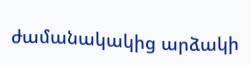ժամանակակից արձակի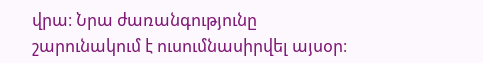վրա։ Նրա ժառանգությունը շարունակում է ուսումնասիրվել այսօր։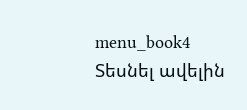menu_book4 Տեսնել ավելին